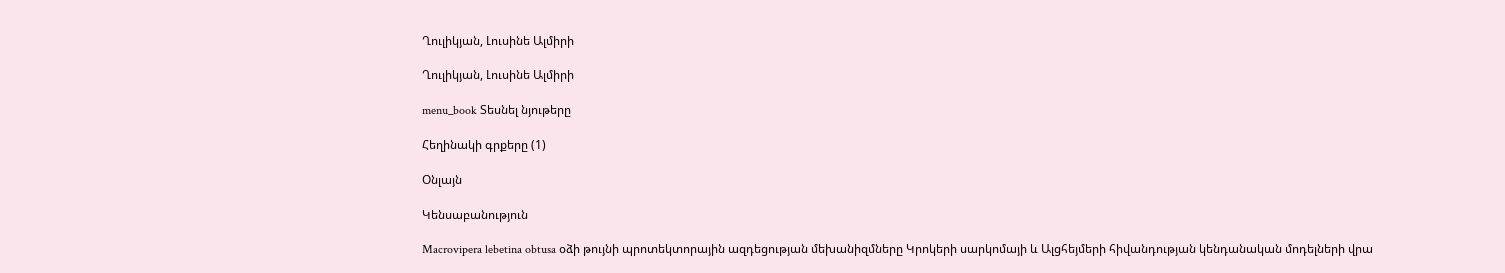Ղուլիկյան, Լուսինե Ալմիրի

Ղուլիկյան, Լուսինե Ալմիրի

menu_book Տեսնել նյութերը

Հեղինակի գրքերը (1)

Օնլայն

Կենսաբանություն

Macrovipera lebetina obtusa օձի թույնի պրոտեկտորային ազդեցության մեխանիզմները Կրոկերի սարկոմայի և Ալցհեյմերի հիվանդության կենդանական մոդելների վրա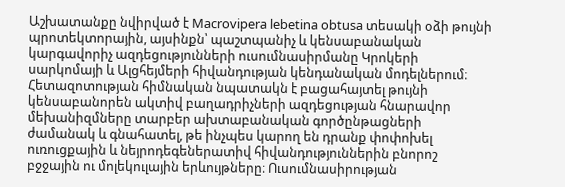Աշխատանքը նվիրված է Macrovipera lebetina obtusa տեսակի օձի թույնի պրոտեկտորային, այսինքն՝ պաշտպանիչ և կենսաբանական կարգավորիչ ազդեցությունների ուսումնասիրմանը Կրոկերի սարկոմայի և Ալցհեյմերի հիվանդության կենդանական մոդելներում։ Հետազոտության հիմնական նպատակն է բացահայտել թույնի կենսաբանորեն ակտիվ բաղադրիչների ազդեցության հնարավոր մեխանիզմները տարբեր ախտաբանական գործընթացների ժամանակ և գնահատել, թե ինչպես կարող են դրանք փոփոխել ուռուցքային և նեյրոդեգեներատիվ հիվանդություններին բնորոշ բջջային ու մոլեկուլային երևույթները։ Ուսումնասիրության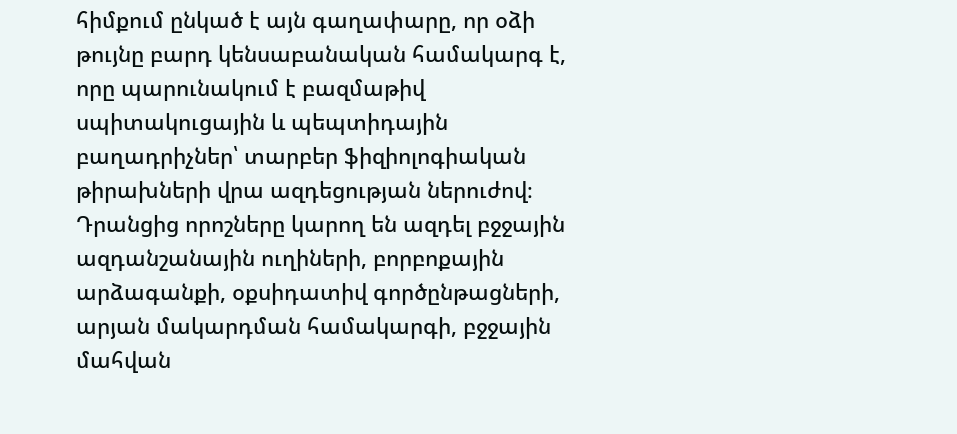հիմքում ընկած է այն գաղափարը, որ օձի թույնը բարդ կենսաբանական համակարգ է, որը պարունակում է բազմաթիվ սպիտակուցային և պեպտիդային բաղադրիչներ՝ տարբեր ֆիզիոլոգիական թիրախների վրա ազդեցության ներուժով։ Դրանցից որոշները կարող են ազդել բջջային ազդանշանային ուղիների, բորբոքային արձագանքի, օքսիդատիվ գործընթացների, արյան մակարդման համակարգի, բջջային մահվան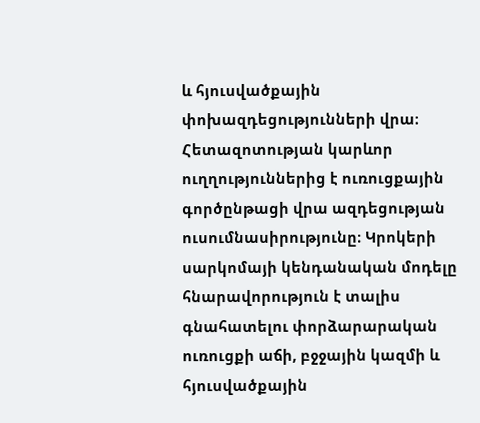և հյուսվածքային փոխազդեցությունների վրա։ Հետազոտության կարևոր ուղղություններից է ուռուցքային գործընթացի վրա ազդեցության ուսումնասիրությունը։ Կրոկերի սարկոմայի կենդանական մոդելը հնարավորություն է տալիս գնահատելու փորձարարական ուռուցքի աճի, բջջային կազմի և հյուսվածքային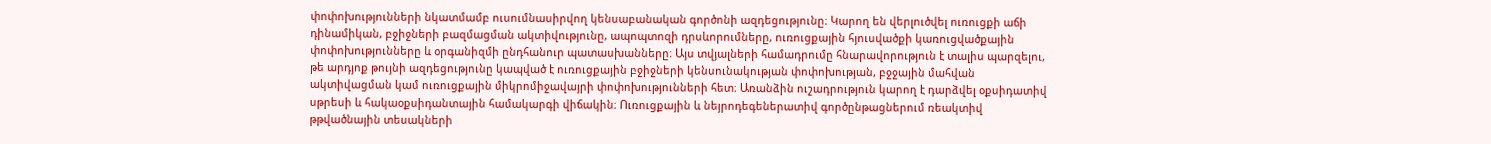փոփոխությունների նկատմամբ ուսումնասիրվող կենսաբանական գործոնի ազդեցությունը։ Կարող են վերլուծվել ուռուցքի աճի դինամիկան, բջիջների բազմացման ակտիվությունը, ապոպտոզի դրսևորումները, ուռուցքային հյուսվածքի կառուցվածքային փոփոխությունները և օրգանիզմի ընդհանուր պատասխանները։ Այս տվյալների համադրումը հնարավորություն է տալիս պարզելու, թե արդյոք թույնի ազդեցությունը կապված է ուռուցքային բջիջների կենսունակության փոփոխության, բջջային մահվան ակտիվացման կամ ուռուցքային միկրոմիջավայրի փոփոխությունների հետ։ Առանձին ուշադրություն կարող է դարձվել օքսիդատիվ սթրեսի և հակաօքսիդանտային համակարգի վիճակին։ Ուռուցքային և նեյրոդեգեներատիվ գործընթացներում ռեակտիվ թթվածնային տեսակների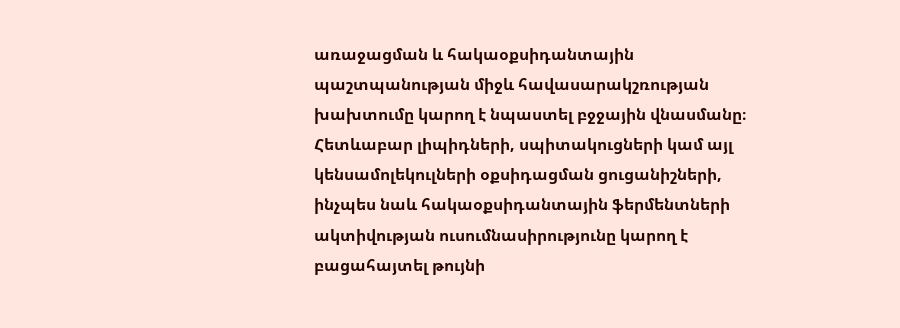առաջացման և հակաօքսիդանտային պաշտպանության միջև հավասարակշռության խախտումը կարող է նպաստել բջջային վնասմանը։ Հետևաբար լիպիդների, սպիտակուցների կամ այլ կենսամոլեկուլների օքսիդացման ցուցանիշների, ինչպես նաև հակաօքսիդանտային ֆերմենտների ակտիվության ուսումնասիրությունը կարող է բացահայտել թույնի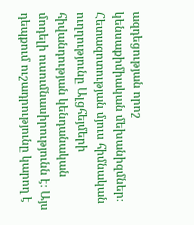ազդեցության որոշ կենսաքիմիական մեխանիզմներ։ Հետազոտության մյուս հիմնական ուղղությունը Ալցհեյմերի հիվանդության կենդանական մոդելի ուսումնասիրությունն է։ Այս դեպքում ուշադրությունը կարող է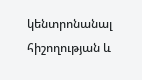կենտրոնանալ հիշողության և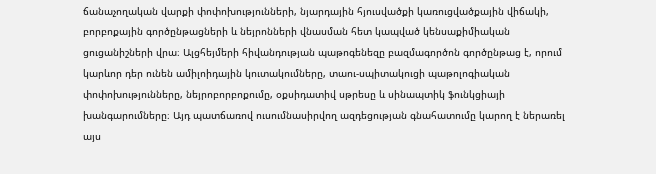ճանաչողական վարքի փոփոխությունների, նյարդային հյուսվածքի կառուցվածքային վիճակի, բորբոքային գործընթացների և նեյրոնների վնասման հետ կապված կենսաքիմիական ցուցանիշների վրա։ Ալցհեյմերի հիվանդության պաթոգենեզը բազմագործոն գործընթաց է, որում կարևոր դեր ունեն ամիլոիդային կուտակումները, տաու-սպիտակուցի պաթոլոգիական փոփոխությունները, նեյրոբորբոքումը, օքսիդատիվ սթրեսը և սինապտիկ ֆունկցիայի խանգարումները։ Այդ պատճառով ուսումնասիրվող ազդեցության գնահատումը կարող է ներառել այս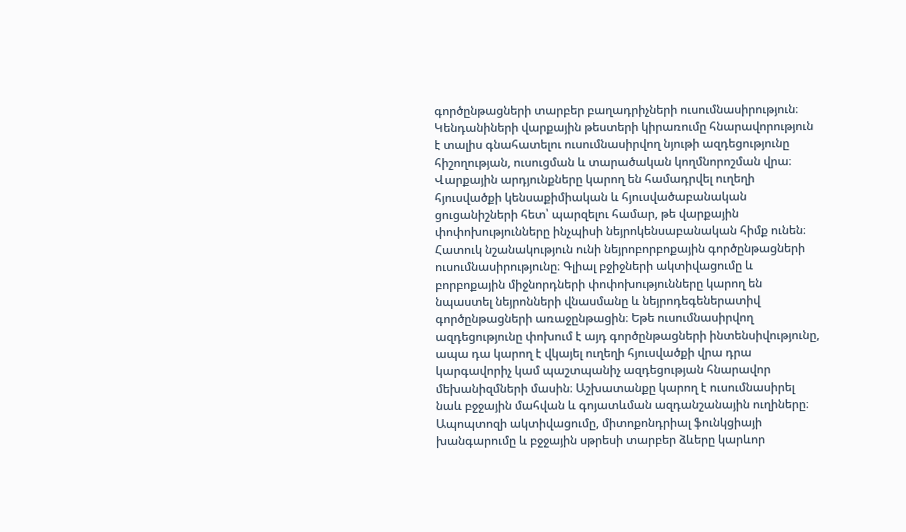գործընթացների տարբեր բաղադրիչների ուսումնասիրություն։ Կենդանիների վարքային թեստերի կիրառումը հնարավորություն է տալիս գնահատելու ուսումնասիրվող նյութի ազդեցությունը հիշողության, ուսուցման և տարածական կողմնորոշման վրա։ Վարքային արդյունքները կարող են համադրվել ուղեղի հյուսվածքի կենսաքիմիական և հյուսվածաբանական ցուցանիշների հետ՝ պարզելու համար, թե վարքային փոփոխությունները ինչպիսի նեյրոկենսաբանական հիմք ունեն։ Հատուկ նշանակություն ունի նեյրոբորբոքային գործընթացների ուսումնասիրությունը։ Գլիալ բջիջների ակտիվացումը և բորբոքային միջնորդների փոփոխությունները կարող են նպաստել նեյրոնների վնասմանը և նեյրոդեգեներատիվ գործընթացների առաջընթացին։ Եթե ուսումնասիրվող ազդեցությունը փոխում է այդ գործընթացների ինտենսիվությունը, ապա դա կարող է վկայել ուղեղի հյուսվածքի վրա դրա կարգավորիչ կամ պաշտպանիչ ազդեցության հնարավոր մեխանիզմների մասին։ Աշխատանքը կարող է ուսումնասիրել նաև բջջային մահվան և գոյատևման ազդանշանային ուղիները։ Ապոպտոզի ակտիվացումը, միտոքոնդրիալ ֆունկցիայի խանգարումը և բջջային սթրեսի տարբեր ձևերը կարևոր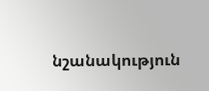նշանակություն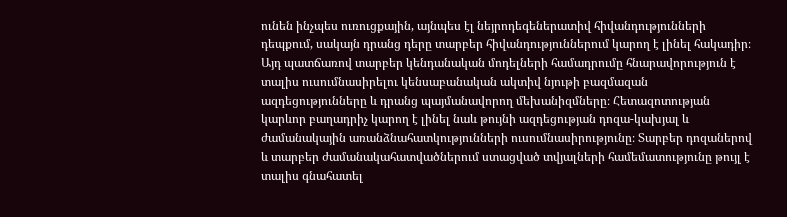ունեն ինչպես ուռուցքային, այնպես էլ նեյրոդեգեներատիվ հիվանդությունների դեպքում, սակայն դրանց դերը տարբեր հիվանդություններում կարող է լինել հակադիր։ Այդ պատճառով տարբեր կենդանական մոդելների համադրումը հնարավորություն է տալիս ուսումնասիրելու կենսաբանական ակտիվ նյութի բազմազան ազդեցությունները և դրանց պայմանավորող մեխանիզմները։ Հետազոտության կարևոր բաղադրիչ կարող է լինել նաև թույնի ազդեցության դոզա-կախյալ և ժամանակային առանձնահատկությունների ուսումնասիրությունը։ Տարբեր դոզաներով և տարբեր ժամանակահատվածներում ստացված տվյալների համեմատությունը թույլ է տալիս գնահատել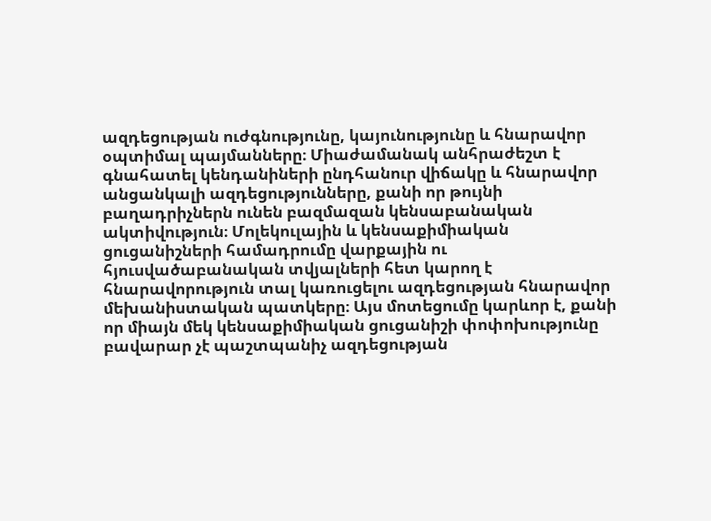ազդեցության ուժգնությունը, կայունությունը և հնարավոր օպտիմալ պայմանները։ Միաժամանակ անհրաժեշտ է գնահատել կենդանիների ընդհանուր վիճակը և հնարավոր անցանկալի ազդեցությունները, քանի որ թույնի բաղադրիչներն ունեն բազմազան կենսաբանական ակտիվություն։ Մոլեկուլային և կենսաքիմիական ցուցանիշների համադրումը վարքային ու հյուսվածաբանական տվյալների հետ կարող է հնարավորություն տալ կառուցելու ազդեցության հնարավոր մեխանիստական պատկերը։ Այս մոտեցումը կարևոր է, քանի որ միայն մեկ կենսաքիմիական ցուցանիշի փոփոխությունը բավարար չէ պաշտպանիչ ազդեցության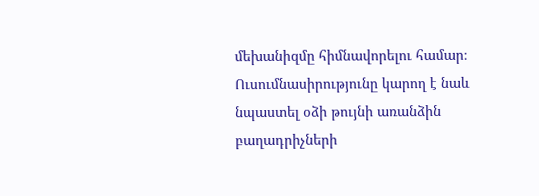մեխանիզմը հիմնավորելու համար։ Ուսումնասիրությունը կարող է նաև նպաստել օձի թույնի առանձին բաղադրիչների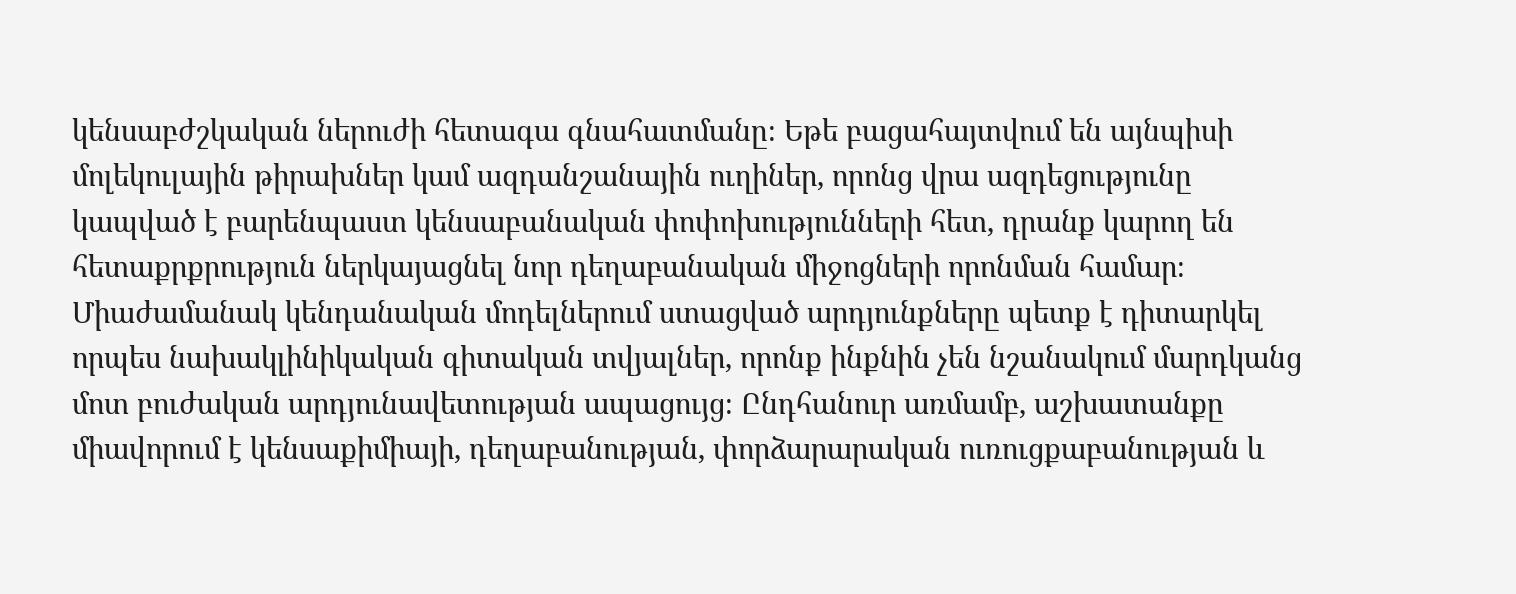կենսաբժշկական ներուժի հետագա գնահատմանը։ Եթե բացահայտվում են այնպիսի մոլեկուլային թիրախներ կամ ազդանշանային ուղիներ, որոնց վրա ազդեցությունը կապված է բարենպաստ կենսաբանական փոփոխությունների հետ, դրանք կարող են հետաքրքրություն ներկայացնել նոր դեղաբանական միջոցների որոնման համար։ Միաժամանակ կենդանական մոդելներում ստացված արդյունքները պետք է դիտարկել որպես նախակլինիկական գիտական տվյալներ, որոնք ինքնին չեն նշանակում մարդկանց մոտ բուժական արդյունավետության ապացույց։ Ընդհանուր առմամբ, աշխատանքը միավորում է կենսաքիմիայի, դեղաբանության, փորձարարական ուռուցքաբանության և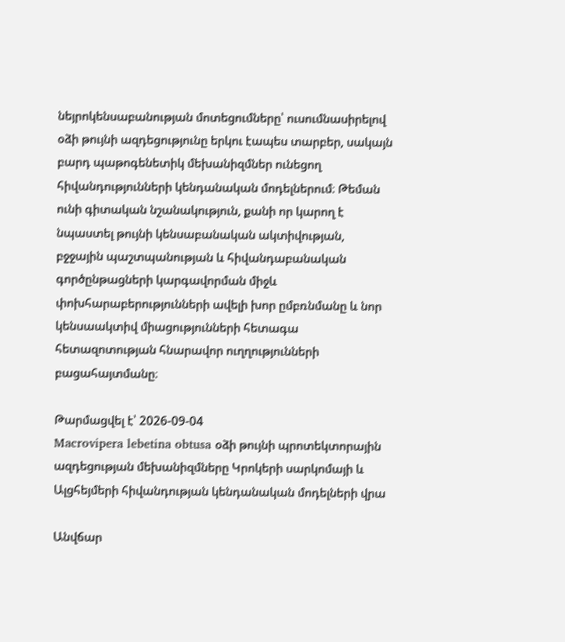նեյրոկենսաբանության մոտեցումները՝ ուսումնասիրելով օձի թույնի ազդեցությունը երկու էապես տարբեր, սակայն բարդ պաթոգենետիկ մեխանիզմներ ունեցող հիվանդությունների կենդանական մոդելներում։ Թեման ունի գիտական նշանակություն, քանի որ կարող է նպաստել թույնի կենսաբանական ակտիվության, բջջային պաշտպանության և հիվանդաբանական գործընթացների կարգավորման միջև փոխհարաբերությունների ավելի խոր ըմբռնմանը և նոր կենսաակտիվ միացությունների հետագա հետազոտության հնարավոր ուղղությունների բացահայտմանը։

Թարմացվել է՝ 2026-09-04
Macrovipera lebetina obtusa օձի թույնի պրոտեկտորային ազդեցության մեխանիզմները Կրոկերի սարկոմայի և Ալցհեյմերի հիվանդության կենդանական մոդելների վրա

Անվճար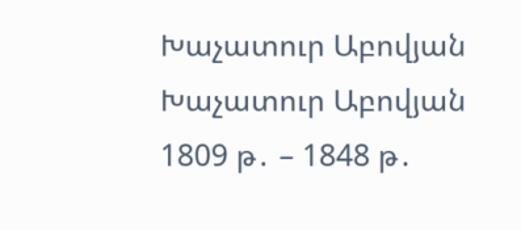Խաչատուր Աբովյան Խաչատուր Աբովյան 1809 թ․ – 1848 թ․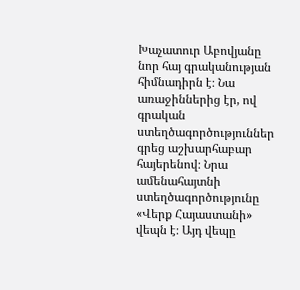Խաչատուր Աբովյանը նոր հայ գրականության հիմնադիրն է։ Նա առաջիններից էր, ով գրական ստեղծագործություններ գրեց աշխարհաբար հայերենով։ Նրա ամենահայտնի ստեղծագործությունը «Վերք Հայաստանի» վեպն է։ Այդ վեպը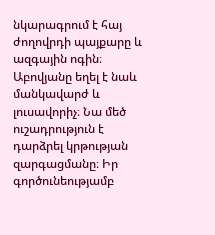նկարագրում է հայ ժողովրդի պայքարը և ազգային ոգին։ Աբովյանը եղել է նաև մանկավարժ և լուսավորիչ։ Նա մեծ ուշադրություն է դարձրել կրթության զարգացմանը։ Իր գործունեությամբ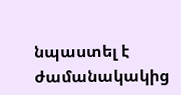նպաստել է ժամանակակից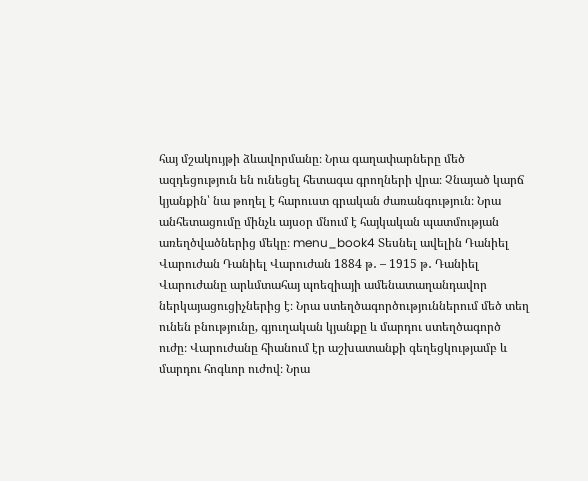հայ մշակույթի ձևավորմանը։ Նրա գաղափարները մեծ ազդեցություն են ունեցել հետագա գրողների վրա։ Չնայած կարճ կյանքին՝ նա թողել է հարուստ գրական ժառանգություն։ Նրա անհետացումը մինչև այսօր մնում է հայկական պատմության առեղծվածներից մեկը։ menu_book4 Տեսնել ավելին Դանիել Վարուժան Դանիել Վարուժան 1884 թ․ – 1915 թ․ Դանիել Վարուժանը արևմտահայ պոեզիայի ամենատաղանդավոր ներկայացուցիչներից է։ Նրա ստեղծագործություններում մեծ տեղ ունեն բնությունը, գյուղական կյանքը և մարդու ստեղծագործ ուժը։ Վարուժանը հիանում էր աշխատանքի գեղեցկությամբ և մարդու հոգևոր ուժով։ Նրա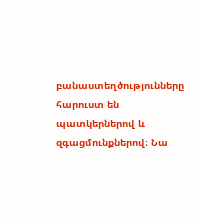բանաստեղծությունները հարուստ են պատկերներով և զգացմունքներով։ Նա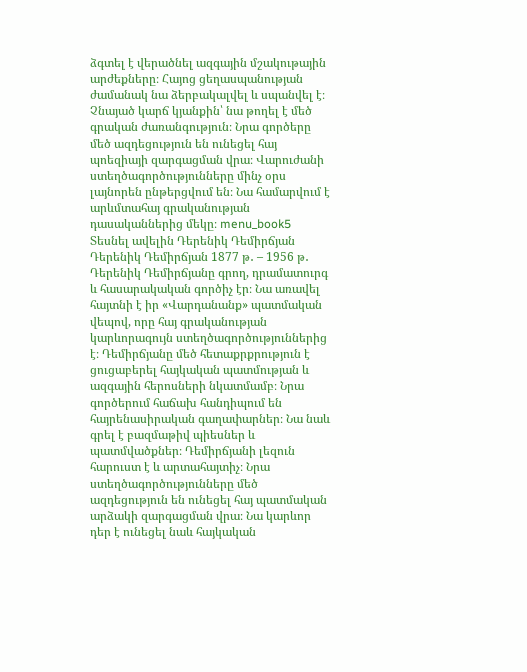ձգտել է վերածնել ազգային մշակութային արժեքները։ Հայոց ցեղասպանության ժամանակ նա ձերբակալվել և սպանվել է։ Չնայած կարճ կյանքին՝ նա թողել է մեծ գրական ժառանգություն։ Նրա գործերը մեծ ազդեցություն են ունեցել հայ պոեզիայի զարգացման վրա։ Վարուժանի ստեղծագործությունները մինչ օրս լայնորեն ընթերցվում են։ Նա համարվում է արևմտահայ գրականության դասականներից մեկը։ menu_book5 Տեսնել ավելին Դերենիկ Դեմիրճյան Դերենիկ Դեմիրճյան 1877 թ․ – 1956 թ․ Դերենիկ Դեմիրճյանը գրող, դրամատուրգ և հասարակական գործիչ էր։ Նա առավել հայտնի է իր «Վարդանանք» պատմական վեպով, որը հայ գրականության կարևորագույն ստեղծագործություններից է։ Դեմիրճյանը մեծ հետաքրքրություն է ցուցաբերել հայկական պատմության և ազգային հերոսների նկատմամբ։ Նրա գործերում հաճախ հանդիպում են հայրենասիրական գաղափարներ։ Նա նաև գրել է բազմաթիվ պիեսներ և պատմվածքներ։ Դեմիրճյանի լեզուն հարուստ է և արտահայտիչ։ Նրա ստեղծագործությունները մեծ ազդեցություն են ունեցել հայ պատմական արձակի զարգացման վրա։ Նա կարևոր դեր է ունեցել նաև հայկական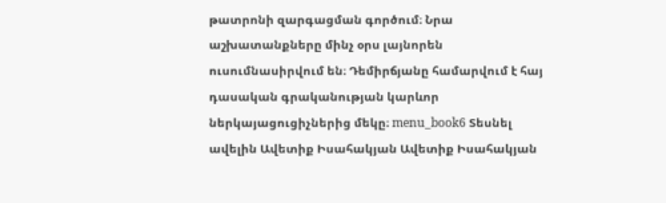թատրոնի զարգացման գործում։ Նրա աշխատանքները մինչ օրս լայնորեն ուսումնասիրվում են։ Դեմիրճյանը համարվում է հայ դասական գրականության կարևոր ներկայացուցիչներից մեկը։ menu_book6 Տեսնել ավելին Ավետիք Իսահակյան Ավետիք Իսահակյան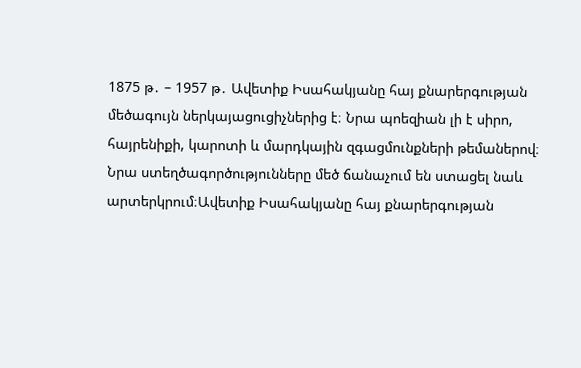1875 թ․ – 1957 թ․ Ավետիք Իսահակյանը հայ քնարերգության մեծագույն ներկայացուցիչներից է։ Նրա պոեզիան լի է սիրո, հայրենիքի, կարոտի և մարդկային զգացմունքների թեմաներով։ Նրա ստեղծագործությունները մեծ ճանաչում են ստացել նաև արտերկրում։Ավետիք Իսահակյանը հայ քնարերգության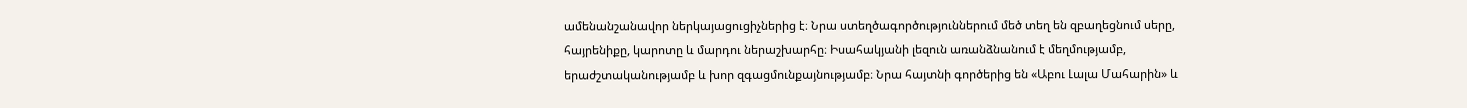ամենանշանավոր ներկայացուցիչներից է։ Նրա ստեղծագործություններում մեծ տեղ են զբաղեցնում սերը, հայրենիքը, կարոտը և մարդու ներաշխարհը։ Իսահակյանի լեզուն առանձնանում է մեղմությամբ, երաժշտականությամբ և խոր զգացմունքայնությամբ։ Նրա հայտնի գործերից են «Աբու Լալա Մահարին» և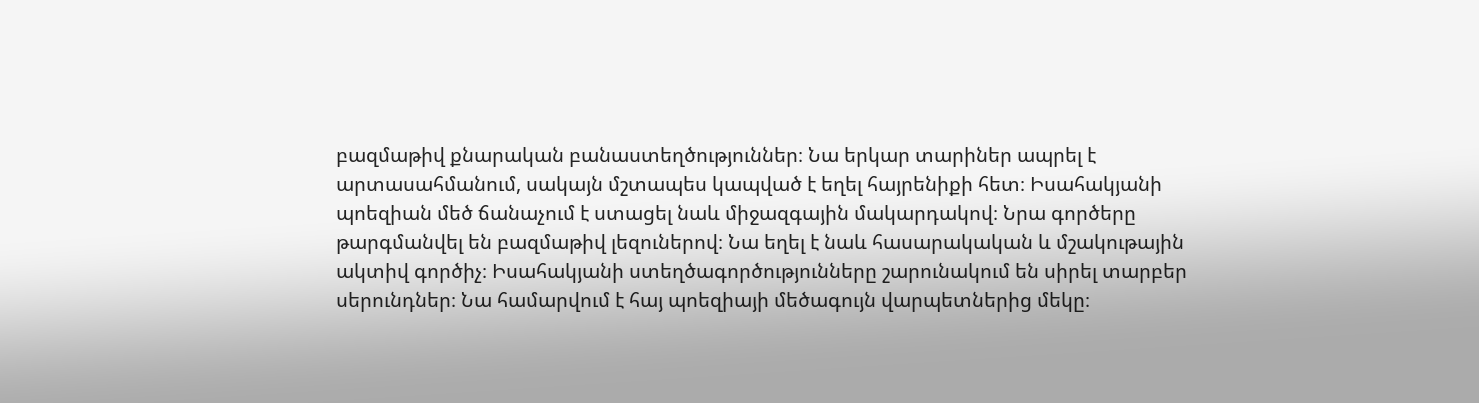բազմաթիվ քնարական բանաստեղծություններ։ Նա երկար տարիներ ապրել է արտասահմանում, սակայն մշտապես կապված է եղել հայրենիքի հետ։ Իսահակյանի պոեզիան մեծ ճանաչում է ստացել նաև միջազգային մակարդակով։ Նրա գործերը թարգմանվել են բազմաթիվ լեզուներով։ Նա եղել է նաև հասարակական և մշակութային ակտիվ գործիչ։ Իսահակյանի ստեղծագործությունները շարունակում են սիրել տարբեր սերունդներ։ Նա համարվում է հայ պոեզիայի մեծագույն վարպետներից մեկը։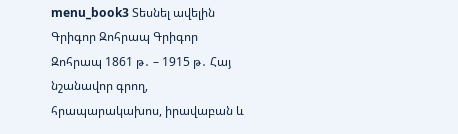menu_book3 Տեսնել ավելին Գրիգոր Զոհրապ Գրիգոր Զոհրապ 1861 թ․ – 1915 թ․ Հայ նշանավոր գրող, հրապարակախոս, իրավաբան և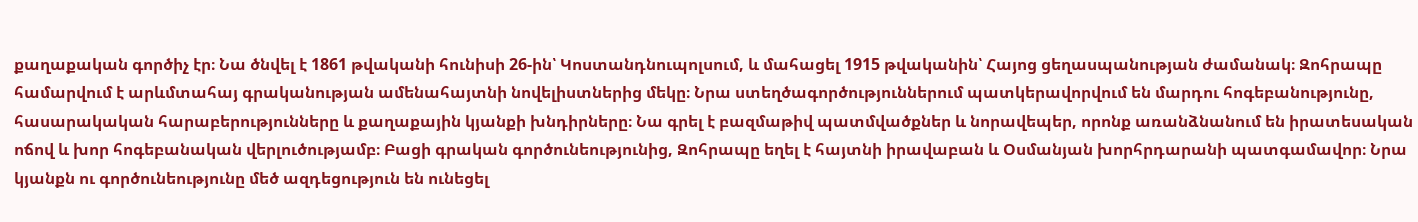քաղաքական գործիչ էր։ Նա ծնվել է 1861 թվականի հունիսի 26-ին՝ Կոստանդնուպոլսում, և մահացել 1915 թվականին՝ Հայոց ցեղասպանության ժամանակ։ Զոհրապը համարվում է արևմտահայ գրականության ամենահայտնի նովելիստներից մեկը։ Նրա ստեղծագործություններում պատկերավորվում են մարդու հոգեբանությունը, հասարակական հարաբերությունները և քաղաքային կյանքի խնդիրները։ Նա գրել է բազմաթիվ պատմվածքներ և նորավեպեր, որոնք առանձնանում են իրատեսական ոճով և խոր հոգեբանական վերլուծությամբ։ Բացի գրական գործունեությունից, Զոհրապը եղել է հայտնի իրավաբան և Օսմանյան խորհրդարանի պատգամավոր։ Նրա կյանքն ու գործունեությունը մեծ ազդեցություն են ունեցել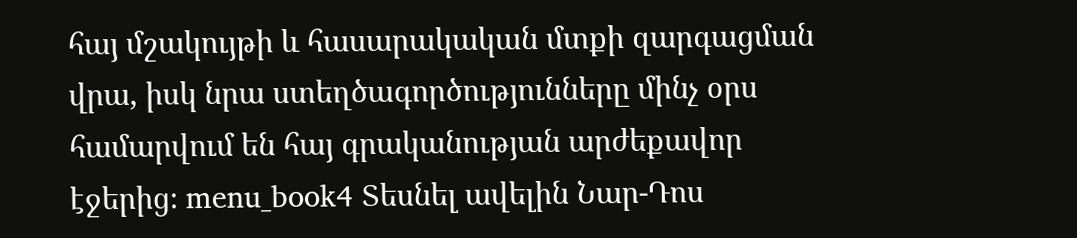հայ մշակույթի և հասարակական մտքի զարգացման վրա, իսկ նրա ստեղծագործությունները մինչ օրս համարվում են հայ գրականության արժեքավոր էջերից։ menu_book4 Տեսնել ավելին Նար-Դոս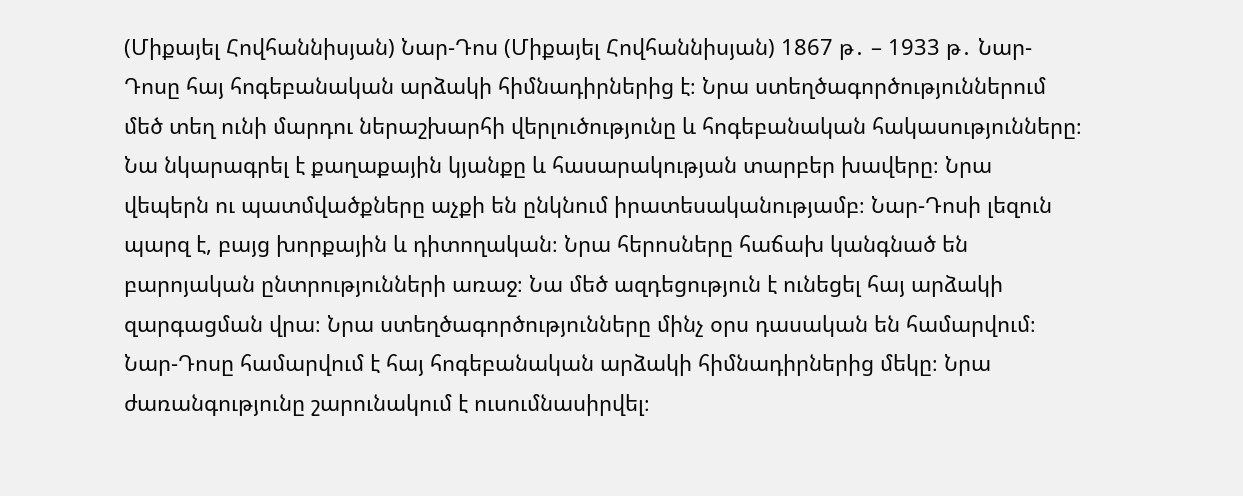(Միքայել Հովհաննիսյան) Նար-Դոս (Միքայել Հովհաննիսյան) 1867 թ․ – 1933 թ․ Նար-Դոսը հայ հոգեբանական արձակի հիմնադիրներից է։ Նրա ստեղծագործություններում մեծ տեղ ունի մարդու ներաշխարհի վերլուծությունը և հոգեբանական հակասությունները։ Նա նկարագրել է քաղաքային կյանքը և հասարակության տարբեր խավերը։ Նրա վեպերն ու պատմվածքները աչքի են ընկնում իրատեսականությամբ։ Նար-Դոսի լեզուն պարզ է, բայց խորքային և դիտողական։ Նրա հերոսները հաճախ կանգնած են բարոյական ընտրությունների առաջ։ Նա մեծ ազդեցություն է ունեցել հայ արձակի զարգացման վրա։ Նրա ստեղծագործությունները մինչ օրս դասական են համարվում։ Նար-Դոսը համարվում է հայ հոգեբանական արձակի հիմնադիրներից մեկը։ Նրա ժառանգությունը շարունակում է ուսումնասիրվել։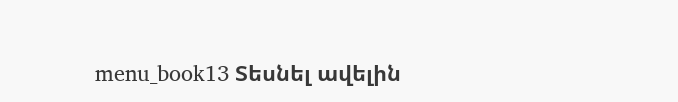menu_book13 Տեսնել ավելին